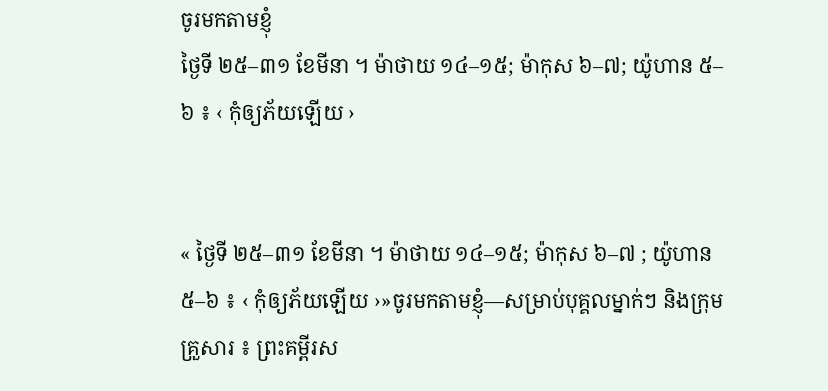ចូរមកតាមខ្ញុំ
ថ្ងៃទី ២៥–៣១ ខែមីនា ។ ម៉ាថាយ ១៤–១៥; ម៉ាកុស ៦–៧; យ៉ូហាន ៥–៦ ៖ ‹ កុំឲ្យភ័យឡើយ ›


« ថ្ងៃទី ២៥–៣១ ខែមីនា ។ ម៉ាថាយ ១៤–១៥; ម៉ាកុស ៦–៧ ; យ៉ូហាន ៥–៦ ៖ ‹ កុំឲ្យភ័យឡើយ ›»ចូរមកតាមខ្ញុំ—សម្រាប់បុគ្គលម្នាក់ៗ និងក្រុមគ្រួសារ ៖ ព្រះគម្ពីរស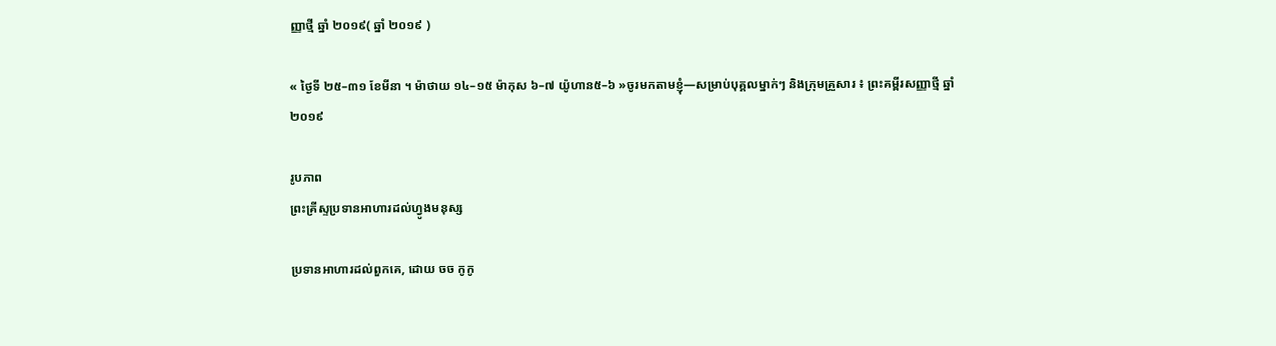ញ្ញាថ្មី ឆ្នាំ ២០១៩( ឆ្នាំ ២០១៩ )

« ថ្ងៃទី ២៥–៣១ ខែមីនា ។ ម៉ាថាយ ១៤–១៥ ម៉ាកុស ៦–៧ យ៉ូហាន៥–៦ »ចូរមកតាមខ្ញុំ—សម្រាប់បុគ្គលម្នាក់ៗ និងក្រុមគ្រួសារ ៖ ព្រះគម្ពីរសញ្ញាថ្មី ឆ្នាំ ២០១៩

រូបភាព
ព្រះគ្រីស្ទប្រទានអាហារដល់ហ្វូងមនុស្ស

ប្រទានអាហារដល់ពួកគេ, ដោយ ចច កូកូ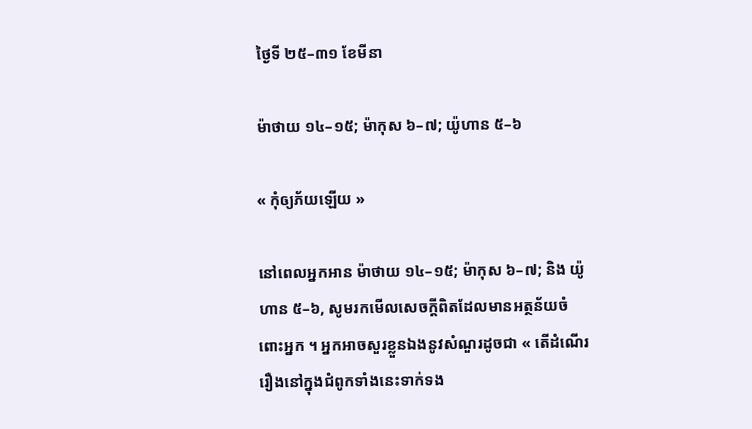ថ្ងៃទី ២៥–៣១ ខែមីនា

ម៉ាថាយ ១៤–១៥; ម៉ាកុស ៦–៧; យ៉ូហាន ៥–៦

« កុំឲ្យភ័យឡើយ »

នៅពេលអ្នកអាន ម៉ាថាយ ១៤–១៥; ម៉ាកុស ៦–៧; និង យ៉ូហាន ៥–៦, សូមរកមើលសេចក្ដីពិតដែលមានអត្ថន័យចំពោះអ្នក ។ អ្នកអាចសួរខ្លួនឯងនូវសំណួរដូចជា « តើដំណើររឿងនៅក្នុងជំពូកទាំងនេះទាក់ទង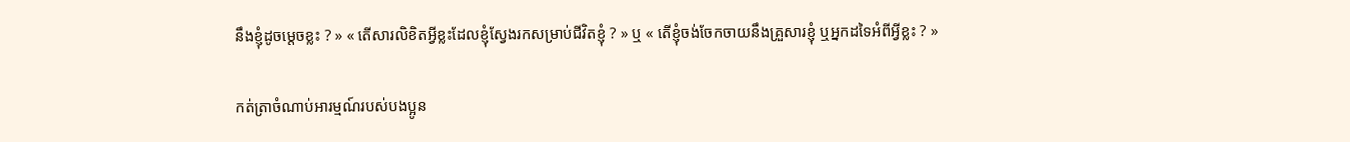នឹងខ្ញុំដូចម្ដេចខ្លះ ? » « តើសារលិខិតអ្វីខ្លះដែលខ្ញុំស្វែងរកសម្រាប់ជីវិតខ្ញុំ ? » ឬ « តើខ្ញុំចង់ចែកចាយនឹងគ្រួសារខ្ញុំ ឬអ្នកដទៃអំពីអ្វីខ្លះ ? »

កត់ត្រាចំណាប់អារម្មណ៍របស់បងប្អូន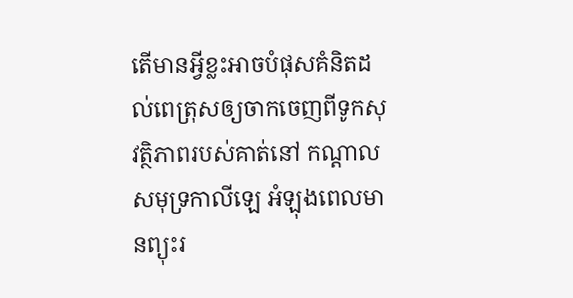តើមានអ្វីខ្លះអាចបំផុសគំនិតដល់ពេត្រុសឲ្យចាកចេញពីទូកសុវត្ថិភាពរបស់គាត់នៅ កណ្ដាលសមុទ្រកាលីឡេ អំឡុងពេលមានព្យុះរ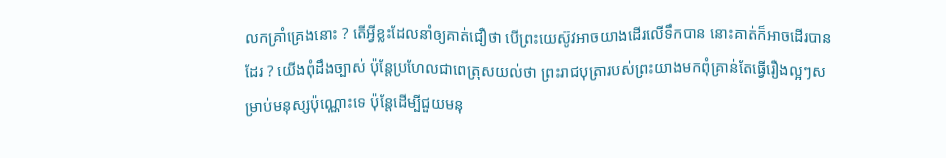លកគ្រាំគ្រេងនោះ ? តើអ្វីខ្លះដែលនាំឲ្យគាត់ជឿថា បើព្រះយេស៊ូវអាចយាងដើរលើទឹកបាន នោះគាត់ក៏អាចដើរបានដែរ ? យើងពុំដឹងច្បាស់ ប៉ុន្តែប្រហែលជាពេត្រុសយល់ថា ព្រះរាជបុត្រារបស់ព្រះយាងមកពុំគ្រាន់តែធ្វើរឿងល្អៗសម្រាប់មនុស្សប៉ុណ្ណោះទេ ប៉ុន្តែដើម្បីជួយមនុ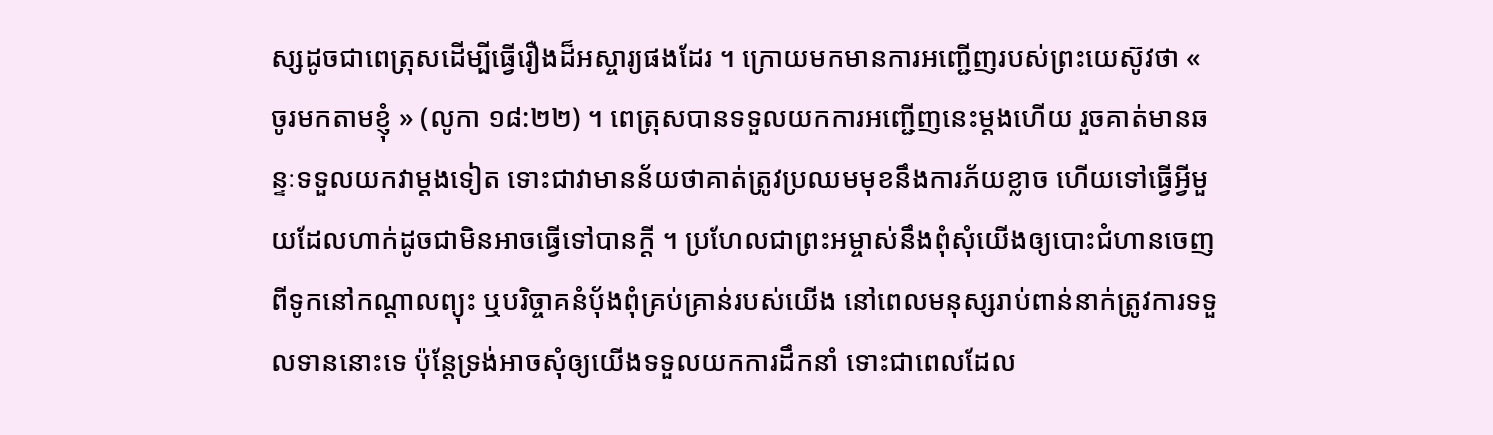ស្សដូចជាពេត្រុសដើម្បីធ្វើរឿងដ៏អស្ចារ្យផងដែរ ។ ក្រោយមកមានការអញ្ជើញរបស់ព្រះយេស៊ូវថា « ចូរមកតាមខ្ញុំ » (លូកា ១៨:២២) ។ ពេត្រុសបានទទួលយកការអញ្ជើញនេះម្ដងហើយ រួចគាត់មានឆន្ទៈទទួលយកវាម្ដងទៀត ទោះជាវាមានន័យថាគាត់ត្រូវប្រឈមមុខនឹងការភ័យខ្លាច ហើយទៅធ្វើអ្វីមួយដែលហាក់ដូចជាមិនអាចធ្វើទៅបានក្ដី ។ ប្រហែលជាព្រះអម្ចាស់នឹងពុំសុំយើងឲ្យបោះជំហានចេញពីទូកនៅកណ្ដាលព្យុះ ឬបរិច្ចាគនំប៉័ងពុំគ្រប់គ្រាន់របស់យើង នៅពេលមនុស្សរាប់ពាន់នាក់ត្រូវការទទួលទាននោះទេ ប៉ុន្តែទ្រង់អាចសុំឲ្យយើងទទួលយកការដឹកនាំ ទោះជាពេលដែល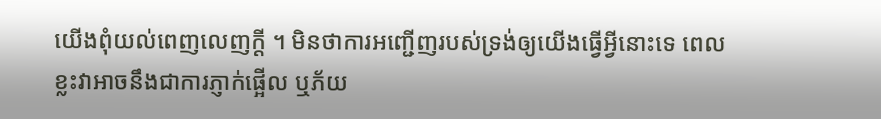យើងពុំយល់ពេញលេញក្ដី ។ មិនថាការអញ្ជើញរបស់ទ្រង់ឲ្យយើងធ្វើអ្វីនោះទេ ពេលខ្លះវាអាចនឹងជាការភ្ញាក់ផ្អើល ឬភ័យ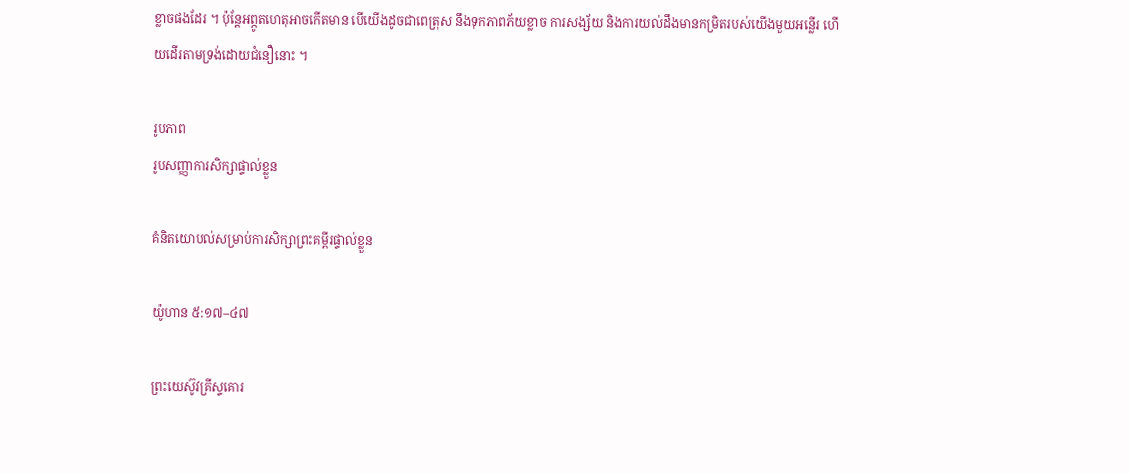ខ្លាចផងដែរ ។ ប៉ុន្ដែអព្ភូតហេតុអាចកើតមាន បើយើងដូចជាពេត្រុស នឹងទុកភាពភ័យខ្លាច ការសង្ស័យ និងការយល់ដឹងមានកម្រិតរបស់យើងមួយអន្លើរ ហើយដើរតាមទ្រង់ដោយជំនឿនោះ ។

រូបភាព
រូបសញ្ញាការសិក្សាផ្ទាល់ខ្លួន

គំនិតយោបល់សម្រាប់ការសិក្សាព្រះគម្ពីរផ្ទាល់ខ្លួន

យ៉ូហាន ៥:១៧–៤៧

ព្រះយេស៊ូវគ្រីស្ទគោរ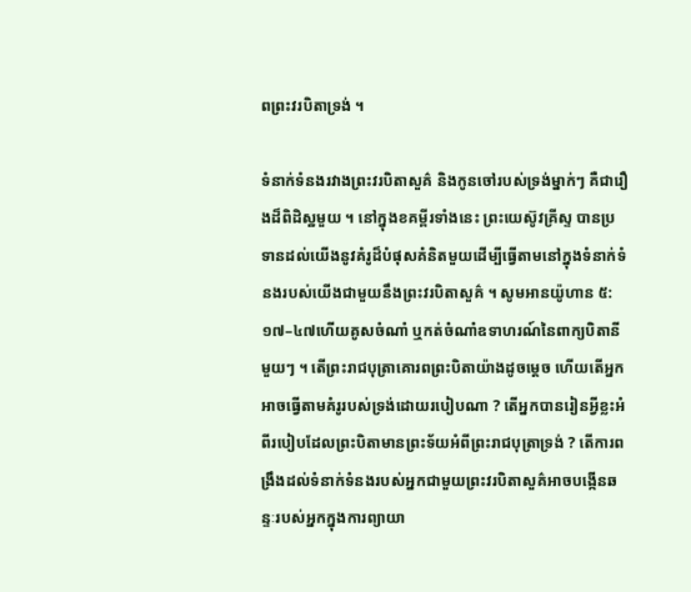ពព្រះវរបិតាទ្រង់ ។

ទំនាក់ទំនងរវាងព្រះវរបិតាសួគ៌ និងកូនចៅរបស់ទ្រង់ម្នាក់ៗ គឺជារឿងដ៏ពិដិស្ឋមួយ ។ នៅក្នុងខគម្ពីរទាំងនេះ ព្រះយេស៊ូវគ្រីស្ទ បានប្រទានដល់យើងនូវគំរូដ៏បំផុសគំនិតមួយដើម្បីធ្វើតាមនៅក្នុងទំនាក់ទំនងរបស់យើងជាមួយនឹងព្រះវរបិតាសួគ៌ ។ សូមអានយ៉ូហាន ៥:១៧–៤៧ហើយគូសចំណាំ ឬកត់ចំណាំឧទាហរណ៍នៃពាក្យបិតានីមួយៗ ។ តើព្រះរាជបុត្រាគោរពព្រះបិតាយ៉ាងដូចម្ដេច ហើយតើអ្នកអាចធ្វើតាមគំរូរបស់ទ្រង់ដោយរបៀបណា ? តើអ្នកបានរៀនអ្វីខ្លះអំពីរបៀបដែលព្រះបិតាមានព្រះទ័យអំពីព្រះរាជបុត្រាទ្រង់ ? តើការពង្រឹងដល់ទំនាក់ទំនងរបស់អ្នកជាមួយព្រះវរបិតាសួគ៌អាចបង្កើនឆន្ទៈរបស់អ្នកក្នុងការព្យាយា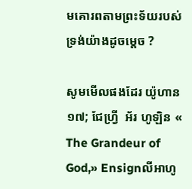មគោរពតាមព្រះទ័យរបស់ទ្រង់យ៉ាងដូចម្ដេច ?

សូមមើលផងដែរ យ៉ូហាន ១៧; ជែហ្វ្រី  អ័រ ហូឡិន « The Grandeur of God,» Ensignលីអាហូ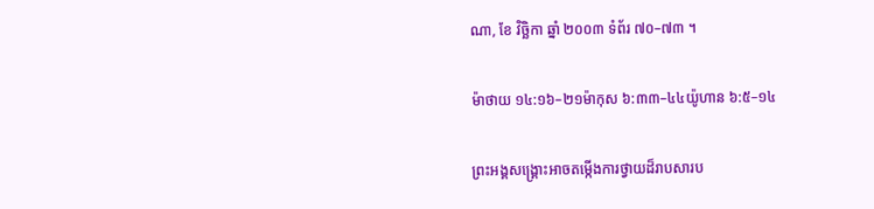ណា, ខែ វិច្ឆិកា ឆ្នាំ ២០០៣ ទំព័រ ៧០–៧៣ ។

ម៉ាថាយ ១៤:១៦–២១ម៉ាកុស ៦:៣៣–៤៤យ៉ូហាន ៦:៥–១៤

ព្រះអង្គសង្គ្រោះអាចតម្កើងការថ្វាយដ៏រាបសារប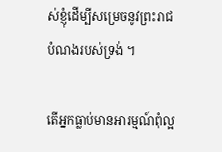ស់ខ្ញុំដើម្បីសម្រេចនូវព្រះរាជបំណងរបស់ទ្រង់ ។

តើអ្នកធ្លាប់មានអារម្មណ៍ពុំល្អ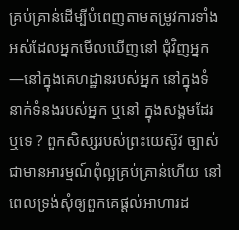គ្រប់គ្រាន់ដើម្បីបំពេញតាមតម្រូវការទាំងអស់ដែលអ្នកមើលឃើញនៅ ជុំវិញអ្នក—នៅក្នុងគេហដ្ឋានរបស់អ្នក នៅក្នុងទំនាក់ទំនងរបស់អ្នក ឬនៅ ក្នុងសង្គមដែរឬទេ ? ពួកសិស្សរបស់ព្រះយេស៊ូវ ច្បាស់ជាមានអារម្មណ៍ពុំល្អគ្រប់គ្រាន់ហើយ នៅពេលទ្រង់សុំឲ្យពួកគេផ្ដល់អាហារដ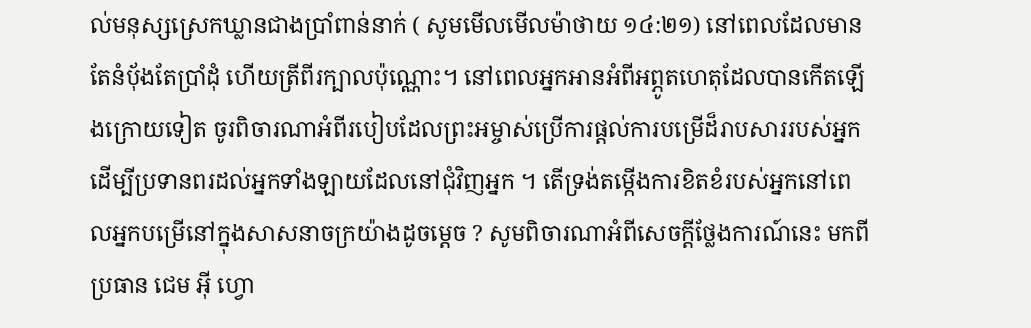ល់មនុស្សស្រេកឃ្លានជាងប្រាំពាន់នាក់ ( សូមមើលមើលម៉ាថាយ ១៤:២១) នៅពេលដែលមានតែនំប៉័ងតែប្រាំដុំ ហើយត្រីពីរក្បាលប៉ុណ្ណោះ។ នៅពេលអ្នកអានអំពីអព្ភូតហេតុដែលបានកើតឡើងក្រោយទៀត ចូរពិចារណាអំពីរបៀបដែលព្រះអម្ចាស់ប្រើការផ្ដល់ការបម្រើដ៏រាបសាររបស់អ្នកដើម្បីប្រទានពរដល់អ្នកទាំងឡាយដែលនៅជុំវិញអ្នក ។ តើទ្រង់តម្កើងការខិតខំរបស់អ្នកនៅពេលអ្នកបម្រើនៅក្នុងសាសនាចក្រយ៉ាងដូចម្ដេច ? សូមពិចារណាអំពីសេចក្ដីថ្លែងការណ៍នេះ មកពីប្រធាន ជេម អ៊ី ហ្វោ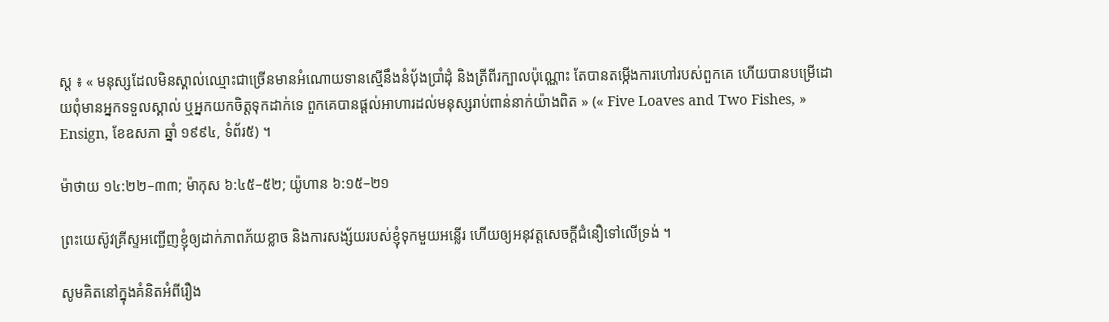ស្ត ៖ « មនុស្សដែលមិនស្គាល់ឈ្មោះជាច្រើនមានអំណោយទានស្មើនឹងនំប៉័ងប្រាំដុំ និងត្រីពីរក្បាលប៉ុណ្ណោះ តែបានតម្កើងការហៅរបស់ពួកគេ ហើយបានបម្រើដោយពុំមានអ្នកទទួលស្គាល់ ឬអ្នកយកចិត្តទុកដាក់ទេ ពួកគេបានផ្ដល់អាហារដល់មនុស្សរាប់ពាន់នាក់យ៉ាងពិត » (« Five Loaves and Two Fishes, » Ensign, ខែឧសភា ឆ្នាំ ១៩៩៤, ទំព័រ៥) ។

ម៉ាថាយ ១៤:២២–៣៣; ម៉ាកុស ៦:៤៥–៥២; យ៉ូហាន ៦:១៥–២១

ព្រះយេស៊ូវគ្រីស្ទអញ្ជើញខ្ញុំឲ្យដាក់ភាពភ័យខ្លាច និងការសង្ស័យរបស់ខ្ញុំទុកមួយអន្លើរ ហើយឲ្យអនុវត្តសេចក្ដីជំនឿទៅលើទ្រង់ ។

សូមគិតនៅក្នុងគំនិតអំពីរឿង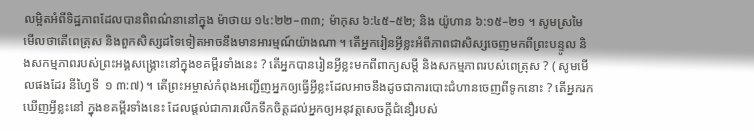លម្អិតអំពីទិដ្ឋភាពដែលបានពិពណ៌នានៅក្នុង ម៉ាថាយ ១៤:២២–៣៣; ម៉ាកុស ៦:៤៥–៥២; និង យ៉ូហាន ៦:១៥–២១ ។ សូមស្រមៃមើលថាតើពេត្រុស និងពួកសិស្សដទៃទៀតអាចនឹងមានអារម្មណ៍យ៉ាងណា ។ តើអ្នករៀនអ្វីខ្លះអំពីភាពជាសិស្សចេញមកពីព្រះបន្ទូល និងសកម្មភាពរបស់ព្រះអង្គសង្គ្រោះនៅក្នុងខគម្ពីរទាំងនេះ ? តើអ្នកបានរៀនអ្វីខ្លះមកពីពាក្យសម្ដី និងសកម្មភាពរបស់ពេត្រុស ? ( សូមមើលផងដែរ នីហ្វៃទី  ១ ៣:៧) ។ តើព្រះអម្ចាស់កំពុងអញ្ជើញអ្នកឲ្យធ្វើអ្វីខ្លះដែលអាចនឹងដូចជាការបោះជំហានចេញពីទូកនោះ ? តើអ្នករកឃើញអ្វីខ្លះនៅ ក្នុងខគម្ពីរទាំងនេះ ដែលផ្ដល់ជាការលើកទឹកចិត្តដល់អ្នកឲ្យអនុវត្តសេចក្ដីជំនឿរបស់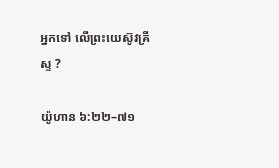អ្នកទៅ លើព្រះយេស៊ូវគ្រីស្ទ ?

យ៉ូហាន ៦:២២–៧១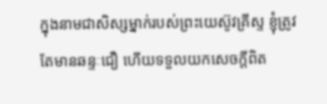ក្នុងនាមជាសិស្សម្នាក់របស់ព្រះយេស៊ូវគ្រីស្ទ ខ្ញុំត្រូវតែមានឆន្ទៈជឿ ហើយទទួលយកសេចក្ដីពិត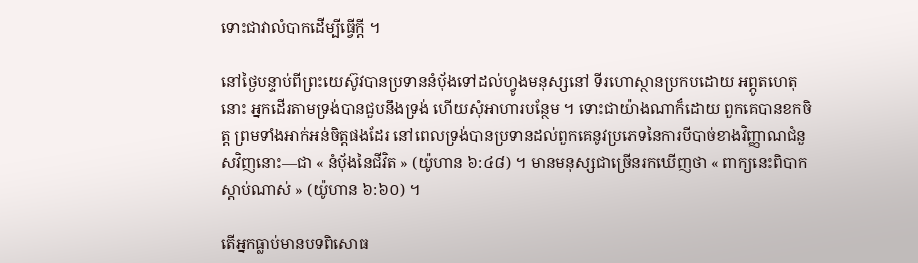ទោះជាវាលំបាកដើម្បីធ្វើក្ដី ។

នៅថ្ងៃបន្ទាប់ពីព្រះយេស៊ូវបានប្រទាននំប៉័ងទៅដល់ហ្វូងមនុស្សនៅ ទីរហោស្ថានប្រកបដោយ អព្ភូតហេតុនោះ អ្នកដើរតាមទ្រង់បានជួបនឹងទ្រង់ ហើយសុំអាហារបន្ថែម ។ ទោះជាយ៉ាងណាក៏ដោយ ពួកគេបានខកចិត្ត ព្រមទាំងអាក់អន់ចិត្តផងដែរ នៅពេលទ្រង់បានប្រទានដល់ពួកគេនូវប្រភេទនៃការបីបាច់ខាងវិញ្ញាណជំនួសវិញនោះ—ជា « នំប៉័ងនៃជីវិត » (យ៉ូហាន ៦:៤៨) ។ មានមនុស្សជាច្រើនរកឃើញថា « ពាក្យនេះពិបាកស្ដាប់ណាស់ » (យ៉ូហាន ៦:៦០) ។

តើអ្នកធ្លាប់មានបទពិសោធ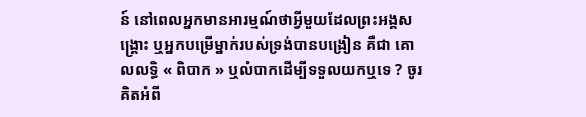ន៍ នៅពេលអ្នកមានអារម្មណ៍ថាអ្វីមួយដែលព្រះអង្គសង្គ្រោះ ឬអ្នកបម្រើម្នាក់របស់ទ្រង់បានបង្រៀន គឺជា គោលលទ្ធិ « ពិបាក » ឬលំបាកដើម្បីទទួលយកឬទេ ? ចូរគិតអំពី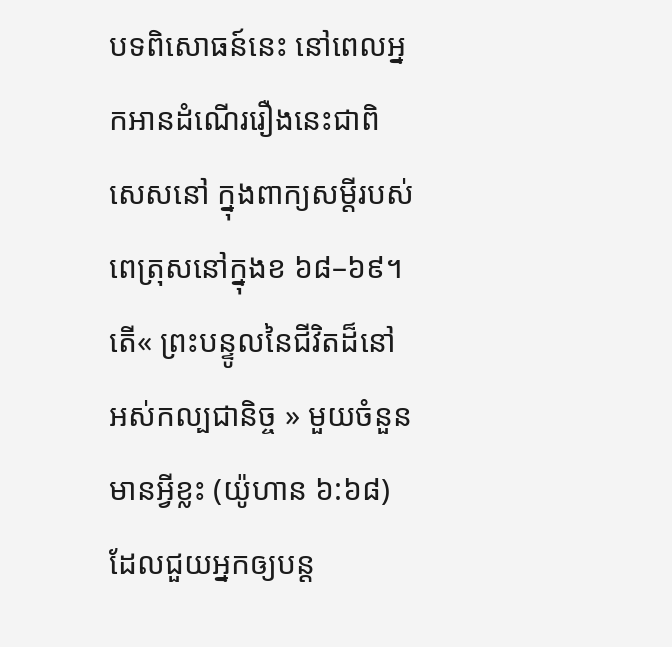បទពិសោធន៍នេះ នៅពេលអ្នកអានដំណើររឿងនេះជាពិសេសនៅ ក្នុងពាក្យសម្ដីរបស់ពេត្រុសនៅក្នុងខ ៦៨–៦៩។ តើ« ព្រះបន្ទូលនៃជីវិតដ៏នៅអស់កល្បជានិច្ច » មួយចំនួនមានអ្វីខ្លះ (យ៉ូហាន ៦:៦៨) ដែលជួយអ្នកឲ្យបន្ដ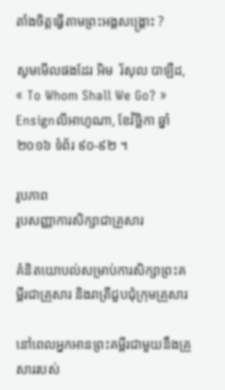តាំងចិត្តធ្វើតាមព្រះអង្គសង្គ្រោះ ?

សូមមើលផងដែរ អិម  រ័សុល បាឡឺដ, « To Whom Shall We Go? » Ensignលីអាហូណា, ខែវិច្ឆិកា ឆ្នាំ ២០១៦ ទំព័រ ៩០-៩២ ។

រូបភាព
រូបសញ្ញាការសិក្សាជាគ្រួសារ

គំនិតយោបល់សម្រាប់ការសិក្សាព្រះគម្ពីរជាគ្រួសារ និងរាត្រីជួបជុំក្រុមគ្រួសារ

នៅពេលអ្នកអានព្រះគម្ពីរជាមួយនឹងគ្រួសាររបស់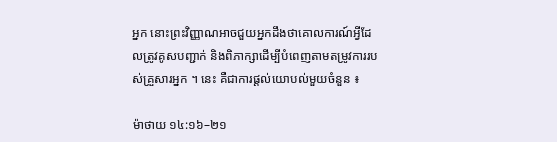អ្នក នោះព្រះវិញ្ញាណអាចជួយអ្នកដឹងថាគោលការណ៍អ្វីដែលត្រូវគូសបញ្ជាក់ និងពិភាក្សាដើម្បីបំពេញតាមតម្រូវការរបស់គ្រួសារអ្នក ។ នេះ គឺជាការផ្ដល់យោបល់មួយចំនួន ៖

ម៉ាថាយ ១៤:១៦–២១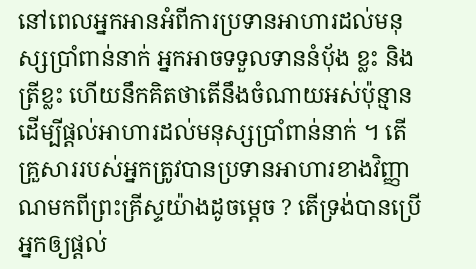នៅពេលអ្នកអានអំពីការប្រទានអាហារដល់មនុស្សប្រាំពាន់នាក់ អ្នកអាចទទួលទាននំប៉័ង ខ្លះ និងត្រីខ្លះ ហើយនឹកគិតថាតើនឹងចំណាយអស់ប៉ុន្មានដើម្បីផ្ដល់អាហារដល់មនុស្សប្រាំពាន់នាក់ ។ តើគ្រួសាររបស់អ្នកត្រូវបានប្រទានអាហារខាងវិញ្ញាណមកពីព្រះគ្រីស្ទយ៉ាងដូចម្ដេច ? តើទ្រង់បានប្រើអ្នកឲ្យផ្ដល់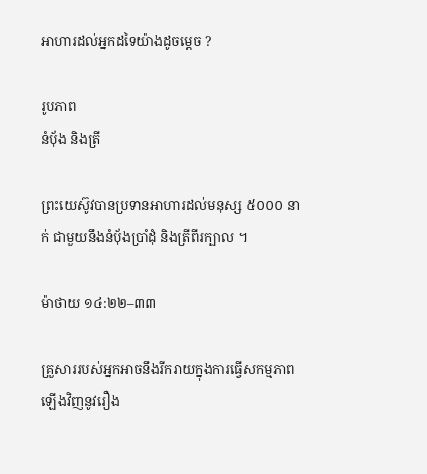អាហារដល់អ្នកដទៃយ៉ាងដូចម្ដេច ?

រូបភាព
នំប៉័ង និងត្រី

ព្រះយេស៊ូវបានប្រទានអាហារដល់មនុស្ស ៥០០០ នាក់ ជាមួយនឹងនំប៉័ងប្រាំដុំ និងត្រីពីរក្បាល ។

ម៉ាថាយ ១៤:២២–៣៣

គ្រួសាររបស់អ្នកអាចនឹងរីករាយក្នុងការធ្វើសកម្មភាពឡើងវិញនូវរឿង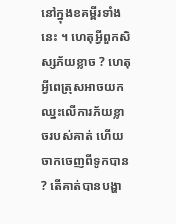នៅក្នុងខគម្ពីរទាំងនេះ ។ ហេតុអ្វីពួកសិស្សភ័យខ្លាច ? ហេតុអ្វីពេត្រុសអាចយកឈ្នះលើការភ័យខ្លាចរបស់គាត់ ហើយចាកចេញពីទូកបាន ? តើគាត់បានបង្ហា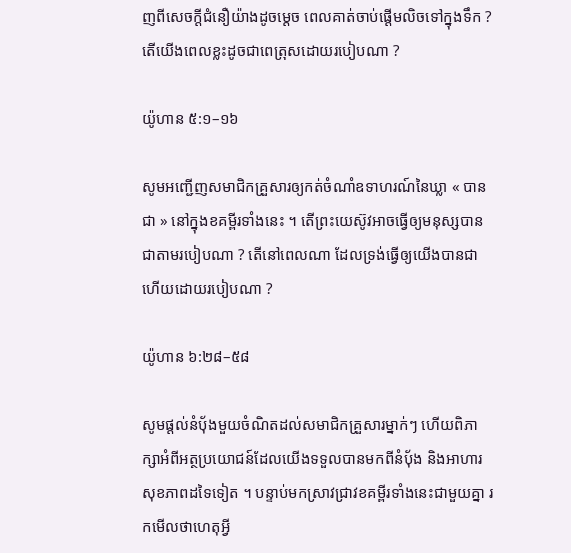ញពីសេចក្ដីជំនឿយ៉ាងដូចម្ដេច ពេលគាត់ចាប់ផ្ដើមលិចទៅក្នុងទឹក ? តើយើងពេលខ្លះដូចជាពេត្រុសដោយរបៀបណា ?

យ៉ូហាន ៥:១–១៦

សូមអញ្ជើញសមាជិកគ្រួសារឲ្យកត់ចំណាំឧទាហរណ៍នៃឃ្លា « បានជា » នៅក្នុងខគម្ពីរទាំងនេះ ។ តើព្រះយេស៊ូវអាចធ្វើឲ្យមនុស្សបានជាតាមរបៀបណា ? តើនៅពេលណា ដែលទ្រង់ធ្វើឲ្យយើងបានជា ហើយដោយរបៀបណា ?

យ៉ូហាន ៦:២៨–៥៨

សូមផ្ដល់នំប៉័ងមួយចំណិតដល់សមាជិកគ្រួសារម្នាក់ៗ ហើយពិភាក្សាអំពីអត្ថប្រយោជន៍ដែលយើងទទួលបានមកពីនំប៉័ង និងអាហារសុខភាពដទៃទៀត ។ បន្ទាប់មកស្រាវជ្រាវខគម្ពីរទាំងនេះជាមួយគ្នា រកមើលថាហេតុអ្វី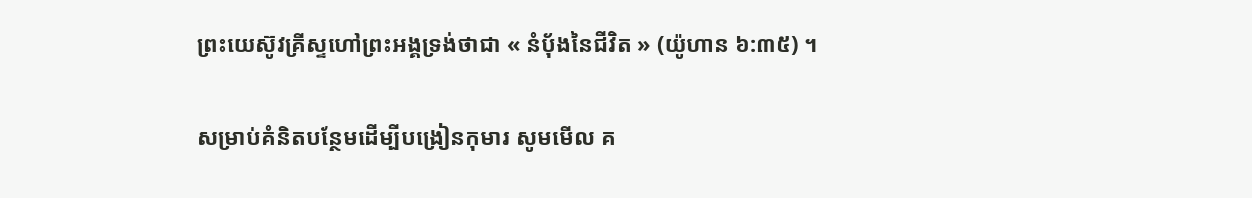ព្រះយេស៊ូវគ្រីស្ទហៅព្រះអង្គទ្រង់ថាជា « នំប៉័ងនៃជីវិត » (យ៉ូហាន ៦:៣៥) ។

សម្រាប់គំនិតបន្ថែមដើម្បីបង្រៀនកុមារ សូមមើល គ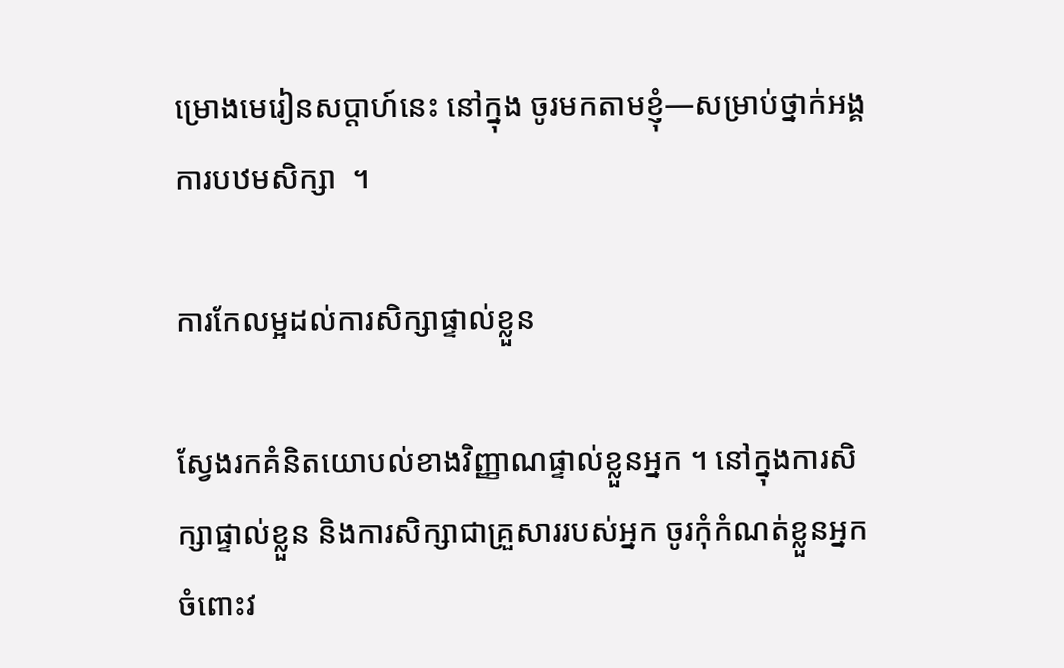ម្រោងមេរៀនសប្ដាហ៍នេះ នៅក្នុង ចូរមកតាមខ្ញុំ—សម្រាប់ថ្នាក់អង្គការបឋមសិក្សា  ។

ការកែលម្អដល់ការសិក្សាផ្ទាល់ខ្លួន

ស្វែងរកគំនិតយោបល់ខាងវិញ្ញាណផ្ទាល់ខ្លួនអ្នក ។ នៅក្នុងការសិក្សាផ្ទាល់ខ្លួន និងការសិក្សាជាគ្រួសាររបស់អ្នក ចូរកុំកំណត់ខ្លួនអ្នកចំពោះវ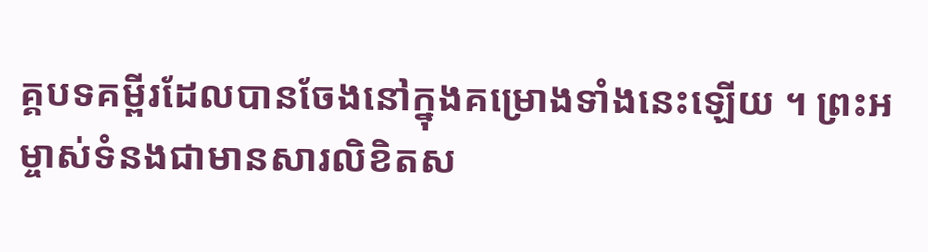គ្គបទគម្ពីរដែលបានចែងនៅក្នុងគម្រោងទាំងនេះឡើយ ។ ព្រះអម្ចាស់ទំនងជាមានសារលិខិតស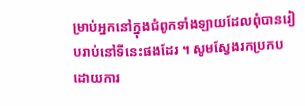ម្រាប់អ្នកនៅក្នុងជំពូកទាំងឡាយដែលពុំបានរៀបរាប់នៅទីនេះផងដែរ ។ សូមស្វែងរកប្រកបដោយការ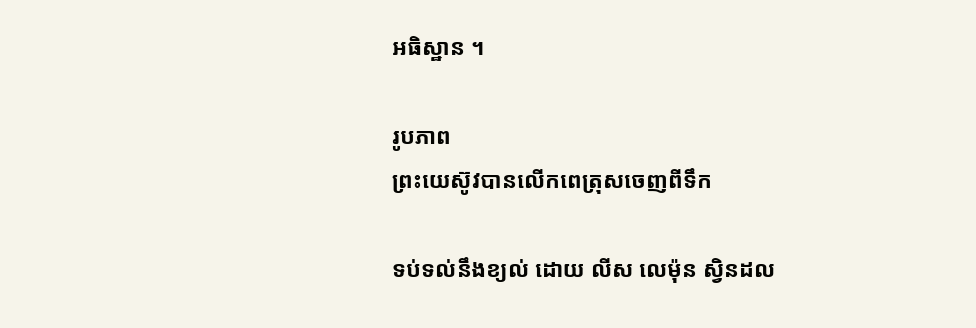អធិស្ឋាន ។

រូបភាព
ព្រះយេស៊ូវបានលើកពេត្រុសចេញពីទឹក

ទប់ទល់នឹងខ្យល់ ដោយ លីស លេម៉ុន ស្វិនដល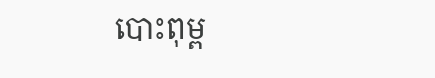បោះពុម្ព